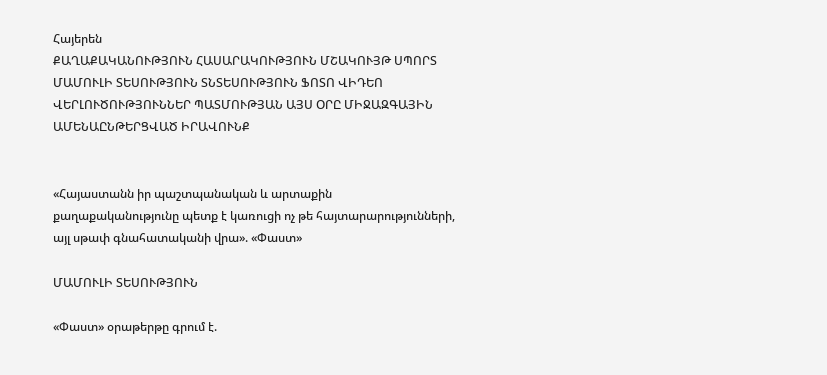Հայերեն
ՔԱՂԱՔԱԿԱՆՈՒԹՅՈՒՆ ՀԱՍԱՐԱԿՈՒԹՅՈՒՆ ՄՇԱԿՈՒՅԹ ՍՊՈՐՏ ՄԱՄՈՒԼԻ ՏԵՍՈՒԹՅՈՒՆ ՏՆՏԵՍՈՒԹՅՈՒՆ ՖՈՏՈ ՎԻԴԵՈ ՎԵՐԼՈՒԾՈՒԹՅՈՒՆՆԵՐ ՊԱՏՄՈՒԹՅԱՆ ԱՅՍ ՕՐԸ ՄԻՋԱԶԳԱՅԻՆ ԱՄԵՆԱԸՆԹԵՐՑՎԱԾ ԻՐԱՎՈՒՆՔ


«Հայաստանն իր պաշտպանական և արտաքին քաղաքականությունը պետք է կառուցի ոչ թե հայտարարությունների, այլ սթափ գնահատականի վրա». «Փաստ»

ՄԱՄՈՒԼԻ ՏԵՍՈՒԹՅՈՒՆ

«Փաստ» օրաթերթը գրում է.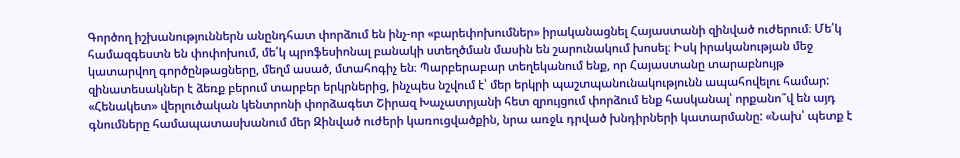Գործող իշխանություններն անընդհատ փորձում են ինչ-որ «բարեփոխումներ» իրականացնել Հայաստանի զինված ուժերում։ Մե՛կ համազգեստն են փոփոխում, մե՛կ պրոֆեսիոնալ բանակի ստեղծման մասին են շարունակում խոսել։ Իսկ իրականության մեջ կատարվող գործընթացները, մեղմ ասած, մտահոգիչ են։ Պարբերաբար տեղեկանում ենք, որ Հայաստանը տարաբնույթ զինատեսակներ է ձեռք բերում տարբեր երկրներից, ինչպես նշվում է՝ մեր երկրի պաշտպանունակությունն ապահովելու համար: «Հենակետ» վերլուծական կենտրոնի փորձագետ Շիրազ Խաչատրյանի հետ զրույցում փորձում ենք հասկանալ՝ որքանո՞վ են այդ գնումները համապատասխանում մեր Զինված ուժերի կառուցվածքին, նրա առջև դրված խնդիրների կատարմանը: «Նախ՝ պետք է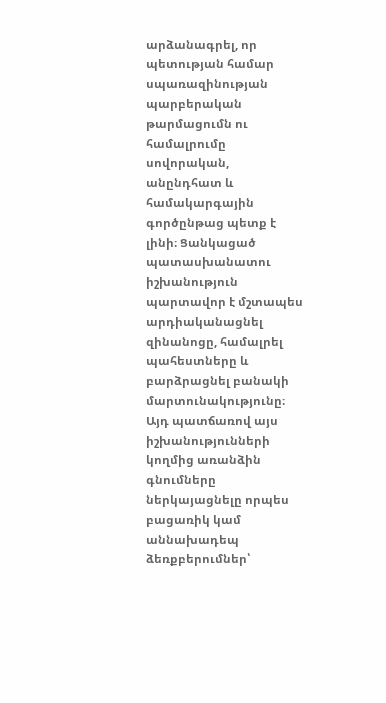արձանագրել, որ պետության համար սպառազինության պարբերական թարմացումն ու համալրումը սովորական, անընդհատ և համակարգային գործընթաց պետք է լինի։ Ցանկացած պատասխանատու իշխանություն պարտավոր է մշտապես արդիականացնել զինանոցը, համալրել պահեստները և բարձրացնել բանակի մարտունակությունը։ Այդ պատճառով այս իշխանությունների կողմից առանձին գնումները ներկայացնելը որպես բացառիկ կամ աննախադեպ ձեռքբերումներ՝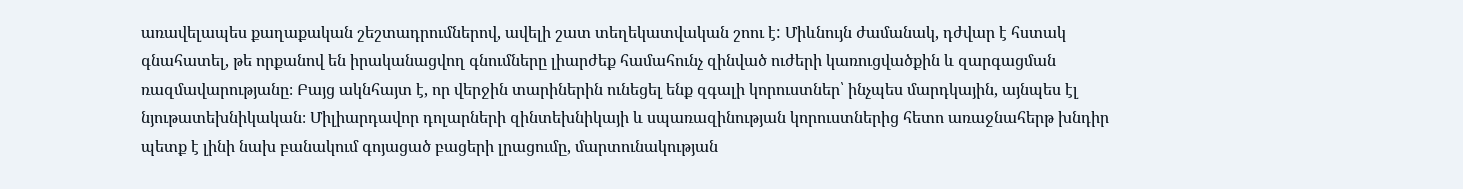առավելապես քաղաքական շեշտադրումներով, ավելի շատ տեղեկատվական շոու է: Միևնույն ժամանակ, դժվար է հստակ գնահատել, թե որքանով են իրականացվող գնումները լիարժեք համահունչ զինված ուժերի կառուցվածքին և զարգացման ռազմավարությանը։ Բայց ակնհայտ է, որ վերջին տարիներին ունեցել ենք զգալի կորուստներ՝ ինչպես մարդկային, այնպես էլ նյութատեխնիկական։ Միլիարդավոր դոլարների զինտեխնիկայի և սպառազինության կորուստներից հետո առաջնահերթ խնդիր պետք է լինի նախ բանակում գոյացած բացերի լրացումը, մարտունակության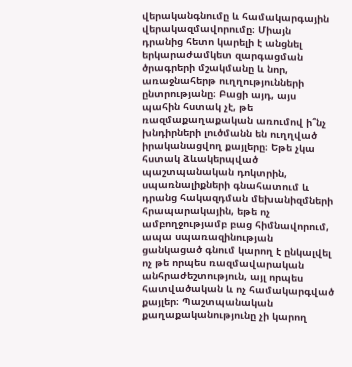վերականգնումը և համակարգային վերակազմավորումը։ Միայն դրանից հետո կարելի է անցնել երկարաժամկետ զարգացման ծրագրերի մշակմանը և նոր, առաջնահերթ ուղղությունների ընտրությանը։ Բացի այդ, այս պահին հստակ չէ, թե ռազմաքաղաքական առումով ի՞նչ խնդիրների լուծմանն են ուղղված իրականացվող քայլերը։ Եթե չկա հստակ ձևակերպված պաշտպանական դոկտրին, սպառնալիքների գնահատում և դրանց հակազդման մեխանիզմների հրապարակային, եթե ոչ ամբողջությամբ բաց հիմնավորում, ապա սպառազինության ցանկացած գնում կարող է ընկալվել ոչ թե որպես ռազմավարական անհրաժեշտություն, այլ որպես հատվածական և ոչ համակարգված քայլեր։ Պաշտպանական քաղաքականությունը չի կարող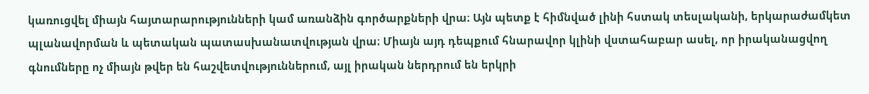կառուցվել միայն հայտարարությունների կամ առանձին գործարքների վրա։ Այն պետք է հիմնված լինի հստակ տեսլականի, երկարաժամկետ պլանավորման և պետական պատասխանատվության վրա։ Միայն այդ դեպքում հնարավոր կլինի վստահաբար ասել, որ իրականացվող գնումները ոչ միայն թվեր են հաշվետվություններում, այլ իրական ներդրում են երկրի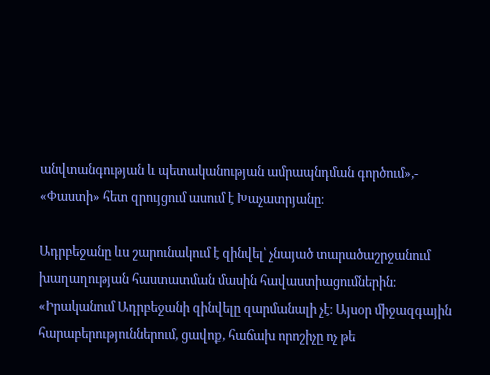անվտանգության և պետականության ամրապնդման գործում»,- «Փաստի» հետ զրույցում ասում է Խաչատրյանը։

Ադրբեջանը ևս շարունակում է զինվել՝ չնայած տարածաշրջանում խաղաղության հաստատման մասին հավաստիացումներին։ «Իրականում Ադրբեջանի զինվելը զարմանալի չէ։ Այսօր միջազգային հարաբերություններում, ցավոք, հաճախ որոշիչը ոչ թե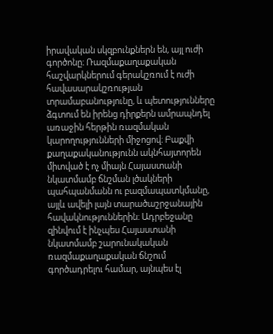իրավական սկզբունքներն են, այլ ուժի գործոնը։ Ռազմաքաղաքական հաշվարկներում գերակշռում է ուժի հավասարակշռության տրամաբանությունը, և պետությունները ձգտում են իրենց դիրքերն ամրապնդել առաջին հերթին ռազմական կարողությունների միջոցով։ Բաքվի քաղաքականությունն ակնհայտորեն միտված է ոչ միայն Հայաստանի նկատմամբ ճնշման լծակների պահպանմանն ու բազմապատկմանը, այլև ավելի լայն տարածաշրջանային հավակնություններին։ Ադրբեջանը զինվում է ինչպես Հայաստանի նկատմամբ շարունակական ռազմաքաղաքական ճնշում գործադրելու համար, այնպես էլ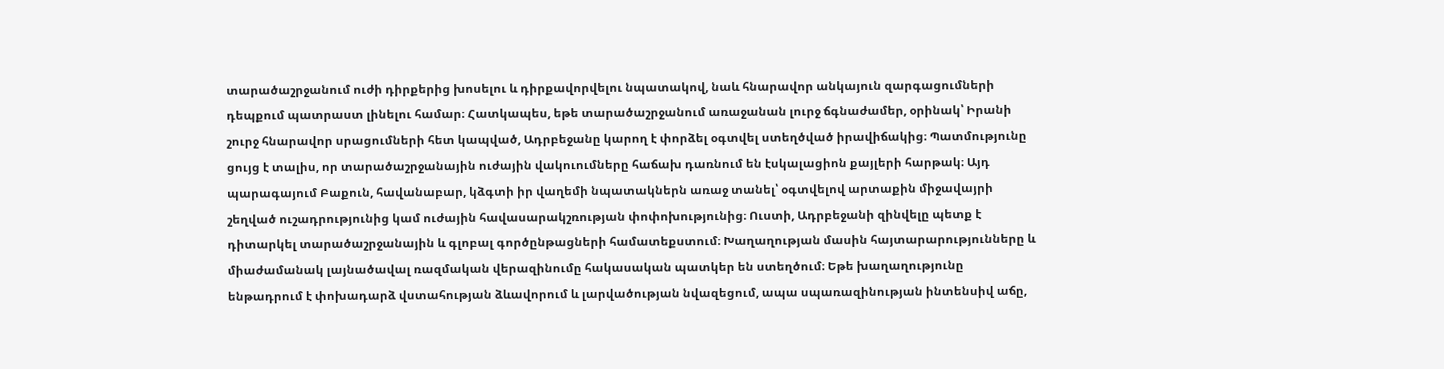տարածաշրջանում ուժի դիրքերից խոսելու և դիրքավորվելու նպատակով, նաև հնարավոր անկայուն զարգացումների դեպքում պատրաստ լինելու համար։ Հատկապես, եթե տարածաշրջանում առաջանան լուրջ ճգնաժամեր, օրինակ՝ Իրանի շուրջ հնարավոր սրացումների հետ կապված, Ադրբեջանը կարող է փորձել օգտվել ստեղծված իրավիճակից։ Պատմությունը ցույց է տալիս, որ տարածաշրջանային ուժային վակուումները հաճախ դառնում են էսկալացիոն քայլերի հարթակ։ Այդ պարագայում Բաքուն, հավանաբար, կձգտի իր վաղեմի նպատակներն առաջ տանել՝ օգտվելով արտաքին միջավայրի շեղված ուշադրությունից կամ ուժային հավասարակշռության փոփոխությունից։ Ուստի, Ադրբեջանի զինվելը պետք է դիտարկել տարածաշրջանային և գլոբալ գործընթացների համատեքստում։ Խաղաղության մասին հայտարարությունները և միաժամանակ լայնածավալ ռազմական վերազինումը հակասական պատկեր են ստեղծում։ Եթե խաղաղությունը ենթադրում է փոխադարձ վստահության ձևավորում և լարվածության նվազեցում, ապա սպառազինության ինտենսիվ աճը,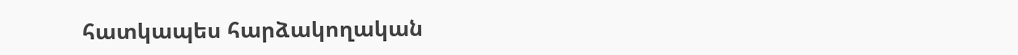հատկապես հարձակողական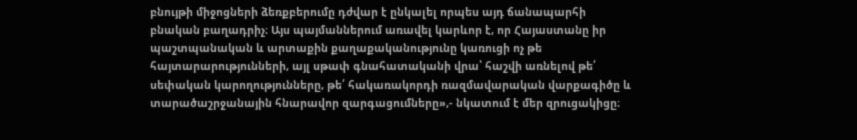բնույթի միջոցների ձեռքբերումը դժվար է ընկալել որպես այդ ճանապարհի բնական բաղադրիչ։ Այս պայմաններում առավել կարևոր է, որ Հայաստանը իր պաշտպանական և արտաքին քաղաքականությունը կառուցի ոչ թե հայտարարությունների, այլ սթափ գնահատականի վրա՝ հաշվի առնելով թե՛ սեփական կարողությունները, թե՛ հակառակորդի ռազմավարական վարքագիծը և տարածաշրջանային հնարավոր զարգացումները»,- նկատում է մեր զրուցակիցը։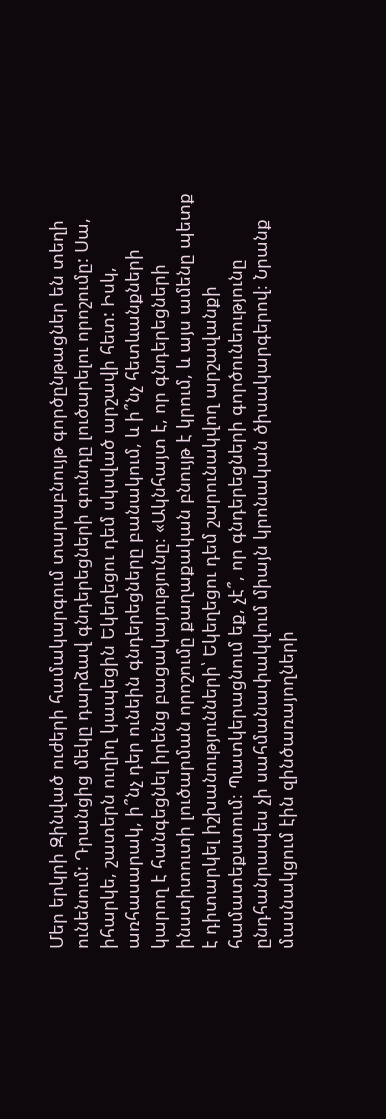Մեր երկրի Զինված ուժերի համակարգում տարաբնույթ գործընթացներ են տեղի ունենում: Դրանցից մեկը դարձավ գնդերեցների գունդը լուծարելու որոշումը: Սա, իհարկե, շատերն ուղիղ կապեցին Եկեղեցու դեմ սկսված արշավի հետ: Իսկ, առհասարակ, ի՞նչ դեր ունեին գնդերեցները բանակում, և ի՞նչ հետևանքների կարող է հանգեցնել իրենց բացակայությունը։ «Ակնհայտ է, որ գնդերեցների ինստիտուտի լուծարման որոշումը քաղաքական բնույթ է կրում, և այս ամենը պետք է դիտարկել իշխանությունների՝ Եկեղեցու դեմ շարունակվող արշավանքի համատեքստում։ Պատկերացնում եք, չէ՞, որ գնդերեցների գործունեությունը ընդհանրապես չի սահմանափակվում միայն կրոնական ծիսակարգերով։ Նրանք մասնակցում էին զինծառայողների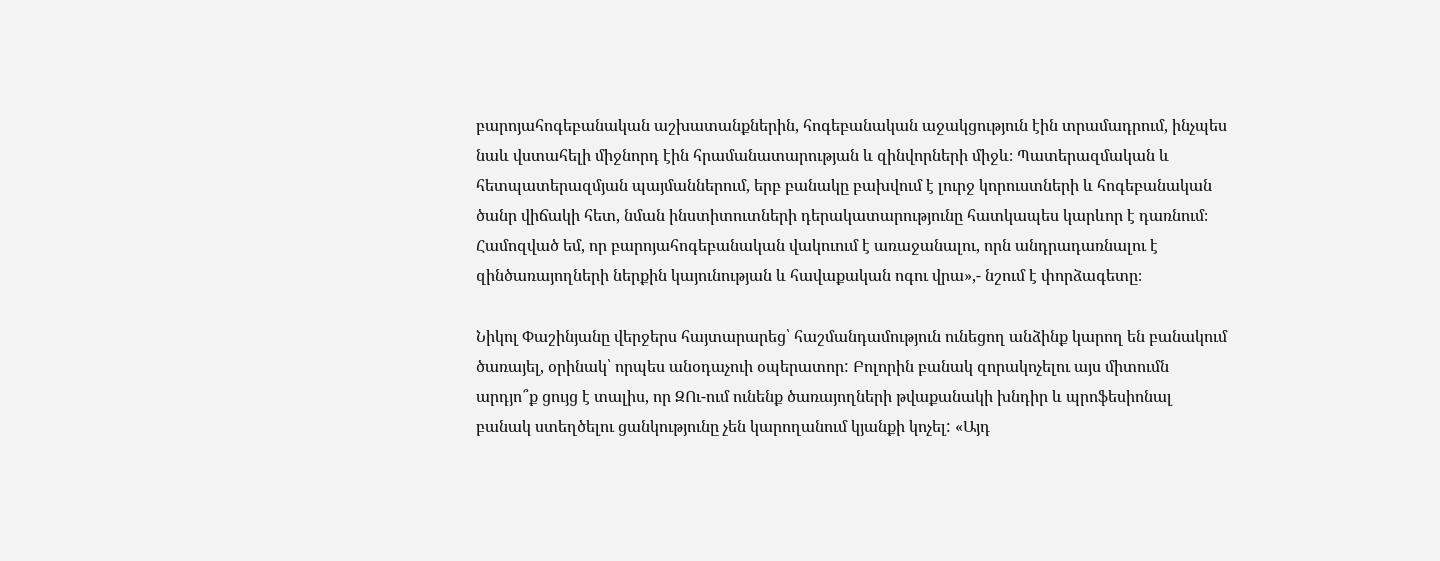բարոյահոգեբանական աշխատանքներին, հոգեբանական աջակցություն էին տրամադրում, ինչպես նաև վստահելի միջնորդ էին հրամանատարության և զինվորների միջև։ Պատերազմական և հետպատերազմյան պայմաններում, երբ բանակը բախվում է լուրջ կորուստների և հոգեբանական ծանր վիճակի հետ, նման ինստիտուտների դերակատարությունը հատկապես կարևոր է դառնում։ Համոզված եմ, որ բարոյահոգեբանական վակուում է առաջանալու, որն անդրադառնալու է զինծառայողների ներքին կայունության և հավաքական ոգու վրա»,- նշում է փորձագետը։

Նիկոլ Փաշինյանը վերջերս հայտարարեց՝ հաշմանդամություն ունեցող անձինք կարող են բանակում ծառայել, օրինակ՝ որպես անօդաչուի օպերատոր: Բոլորին բանակ զորակոչելու այս միտումն արդյո՞ք ցույց է տալիս, որ ԶՈւ-ում ունենք ծառայողների թվաքանակի խնդիր և պրոֆեսիոնալ բանակ ստեղծելու ցանկությունը չեն կարողանում կյանքի կոչել: «Այդ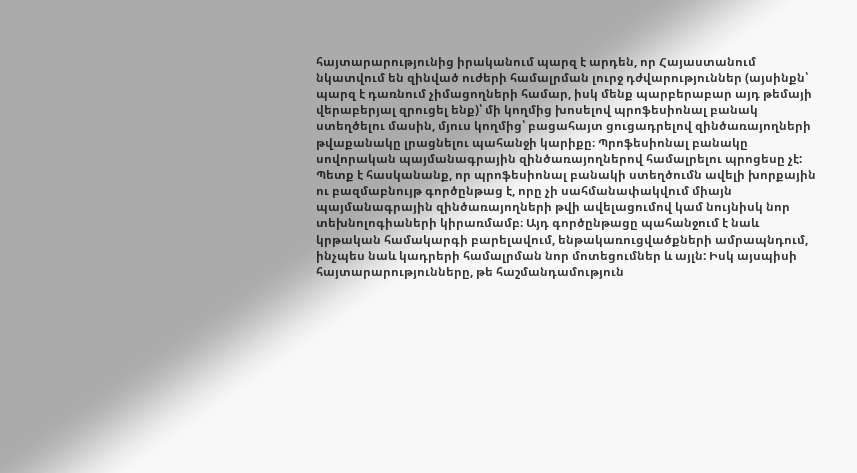հայտարարությունից իրականում պարզ է արդեն, որ Հայաստանում նկատվում են զինված ուժերի համալրման լուրջ դժվարություններ (այսինքն՝ պարզ է դառնում չիմացողների համար, իսկ մենք պարբերաբար այդ թեմայի վերաբերյալ զրուցել ենք)՝ մի կողմից խոսելով պրոֆեսիոնալ բանակ ստեղծելու մասին, մյուս կողմից՝ բացահայտ ցուցադրելով զինծառայողների թվաքանակը լրացնելու պահանջի կարիքը։ Պրոֆեսիոնալ բանակը սովորական պայմանագրային զինծառայողներով համալրելու պրոցեսը չէ: Պետք է հասկանանք, որ պրոֆեսիոնալ բանակի ստեղծումն ավելի խորքային ու բազմաբնույթ գործընթաց է, որը չի սահմանափակվում միայն պայմանագրային զինծառայողների թվի ավելացումով կամ նույնիսկ նոր տեխնոլոգիաների կիրառմամբ։ Այդ գործընթացը պահանջում է նաև կրթական համակարգի բարելավում, ենթակառուցվածքների ամրապնդում, ինչպես նաև կադրերի համալրման նոր մոտեցումներ և այլն: Իսկ այսպիսի հայտարարությունները, թե հաշմանդամություն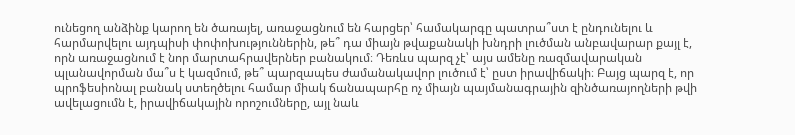ունեցող անձինք կարող են ծառայել, առաջացնում են հարցեր՝ համակարգը պատրա՞ստ է ընդունելու և հարմարվելու այդպիսի փոփոխություններին, թե՞ դա միայն թվաքանակի խնդրի լուծման անբավարար քայլ է, որն առաջացնում է նոր մարտահրավերներ բանակում։ Դեռևս պարզ չէ՝ այս ամենը ռազմավարական պլանավորման մա՞ս է կազմում, թե՞ պարզապես ժամանակավոր լուծում է՝ ըստ իրավիճակի։ Բայց պարզ է, որ պրոֆեսիոնալ բանակ ստեղծելու համար միակ ճանապարհը ոչ միայն պայմանագրային զինծառայողների թվի ավելացումն է, իրավիճակային որոշումները, այլ նաև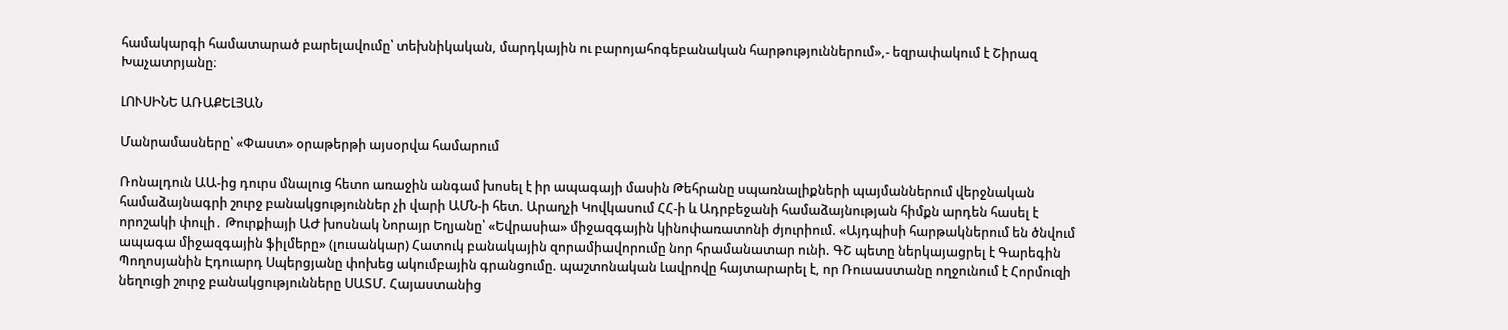համակարգի համատարած բարելավումը՝ տեխնիկական, մարդկային ու բարոյահոգեբանական հարթություններում»,- եզրափակում է Շիրազ Խաչատրյանը։

ԼՈՒՍԻՆԵ ԱՌԱՔԵԼՅԱՆ

Մանրամասները՝ «Փաստ» օրաթերթի այսօրվա համարում

Ռոնալդուն ԱԱ-ից դուրս մնալուց հետո առաջին անգամ խոսել է իր ապագայի մասին Թեհրանը սպառնալիքների պայմաններում վերջնական համաձայնագրի շուրջ բանակցություններ չի վարի ԱՄՆ-ի հետ. Արաղչի Կովկասում ՀՀ-ի և Ադրբեջանի համաձայնության հիմքն արդեն հասել է որոշակի փուլի․ Թուրքիայի ԱԺ խոսնակ Նորայր Եղյանը՝ «Եվրասիա» միջազգային կինոփառատոնի ժյուրիում. «Այդպիսի հարթակներում են ծնվում ապագա միջազգային ֆիլմերը» (լուսանկար) Հատուկ բանակային զորամիավորումը նոր հրամանատար ունի. ԳՇ պետը ներկայացրել է Գարեգին Պողոսյանին Էդուարդ Սպերցյանը փոխեց ակումբային գրանցումը. պաշտոնական Լավրովը հայտարարել է, որ Ռուսաստանը ողջունում է Հորմուզի նեղուցի շուրջ բանակցությունները ՍԱՏՄ. Հայաստանից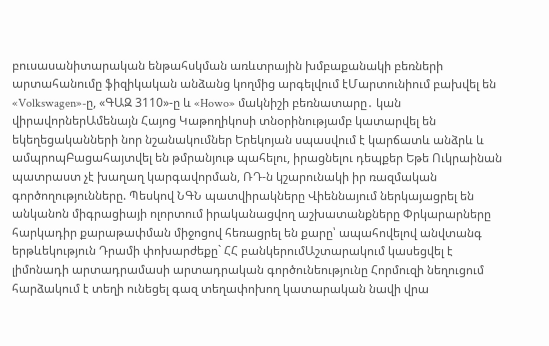բուսասանիտարական ենթահսկման առևտրային խմբաքանակի բեռների արտահանումը ֆիզիկական անձանց կողմից արգելվում էՄարտունիում բախվել են «Volkswagen»-ը, «ԳԱԶ 3110»-ը և «Howo» մակնիշի բեռնատարը․ կան վիրավորներԱմենայն Հայոց Կաթողիկոսի տնօրինությամբ կատարվել են եկեղեցականների նոր նշանակումներ Երեկոյան սպասվում է կարճատև անձրև և ամպրոպԲացահայտվել են թմրանյութ պահելու, իրացնելու դեպքեր Եթե Ուկրաինան պատրաստ չէ խաղաղ կարգավորման, ՌԴ-ն կշարունակի իր ռազմական գործողությունները. Պեսկով ՆԳՆ պատվիրակները Վիեննայում ներկայացրել են անկանոն միգրացիայի ոլորտում իրականացվող աշխատանքները Փրկարարները հարկադիր քարաթափման միջոցով հեռացրել են քարը՝ ապահովելով անվտանգ երթևեկություն Դրամի փոխարժեքը` ՀՀ բանկերումԱշտարակում կասեցվել է լիմոնադի արտադրամասի արտադրական գործունեությունը Հորմուզի նեղուցում հարձակում է տեղի ունեցել գազ տեղափոխող կատարական նավի վրա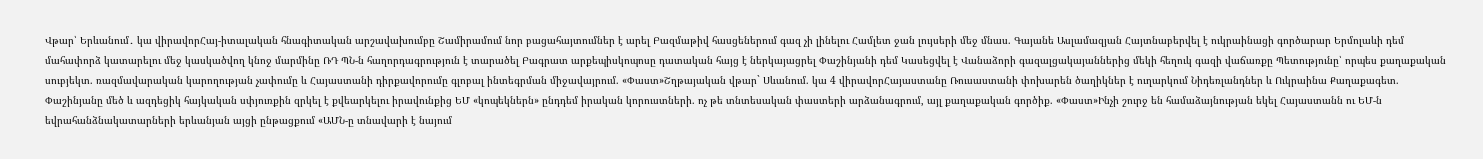Վթար՝ Երևանում․ կա վիրավորՀայ-իտալական հնագիտական արշավախումբը Շամիրամում նոր բացահայտումներ է արել Բազմաթիվ հասցեներում գազ չի լինելու Համլետ ջան լույսերի մեջ մնաս. Գայանե Ասլամազյան Հայտնաբերվել է ուկրաինացի գործարար Երմոլաևի դեմ մահափորձ կատարելու մեջ կասկածվող կնոջ մարմինը ՌԴ ՊՆ-ն հաղորդագրություն է տարածել Բագրատ արքեպիսկոպոսը դատական հայց է ներկայացրել Փաշինյանի դեմ Կասեցվել է Վանաձորի գազալցակայաններից մեկի հեղուկ գազի վաճառքը Պետությունը՝ որպես քաղաքական սուբյեկտ. ռազմավարական կարողության չափումը և Հայաստանի դիրքավորումը գլոբալ ինտեգրման միջավայրում. «Փաստ»Շղթայական վթար` Սևանում. կա 4 վիրավորՀայաստանը Ռուսաստանի փոխարեն ծաղիկներ է ուղարկում Նիդեռլանդներ և Ուկրաինա Քաղաքագետ. Փաշինյանը մեծ և ազդեցիկ հայկական սփյուռքին զրկել է քվեարկելու իրավունքից ԵՄ «կոպեկներն» ընդդեմ իրական կորուստների. ոչ թե տնտեսական փաստերի արձանագրում, այլ քաղաքական գործիք. «Փաստ»Ինչի շուրջ են համաձայնության եկել Հայաստանն ու ԵՄ-ն եվրահանձնակատարների երևանյան այցի ընթացքում «ԱՄՆ-ը տնավարի է նայում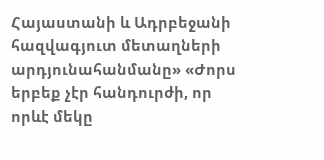Հայաստանի և Ադրբեջանի հազվագյուտ մետաղների արդյունահանմանը» «Ժորս երբեք չէր հանդուրժի, որ որևէ մեկը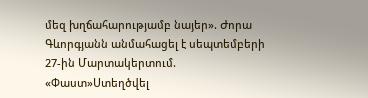մեզ խղճահարությամբ նայեր». Ժորա Գևորգյանն անմահացել է սեպտեմբերի 27-ին Մարտակերտում. «Փաստ»Ստեղծվել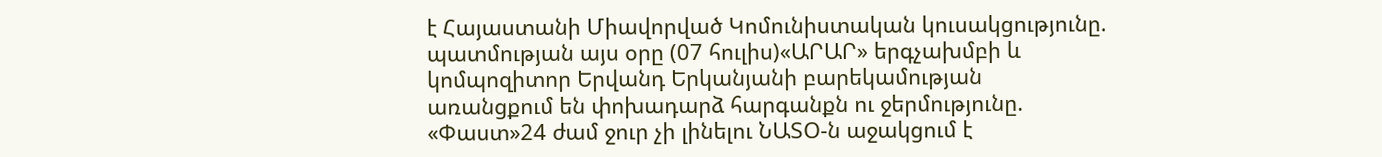է Հայաստանի Միավորված Կոմունիստական կուսակցությունը. պատմության այս օրը (07 հուլիս)«ԱՐԱՐ» երգչախմբի և կոմպոզիտոր Երվանդ Երկանյանի բարեկամության առանցքում են փոխադարձ հարգանքն ու ջերմությունը. «Փաստ»24 ժամ ջուր չի լինելու ՆԱՏՕ-ն աջակցում է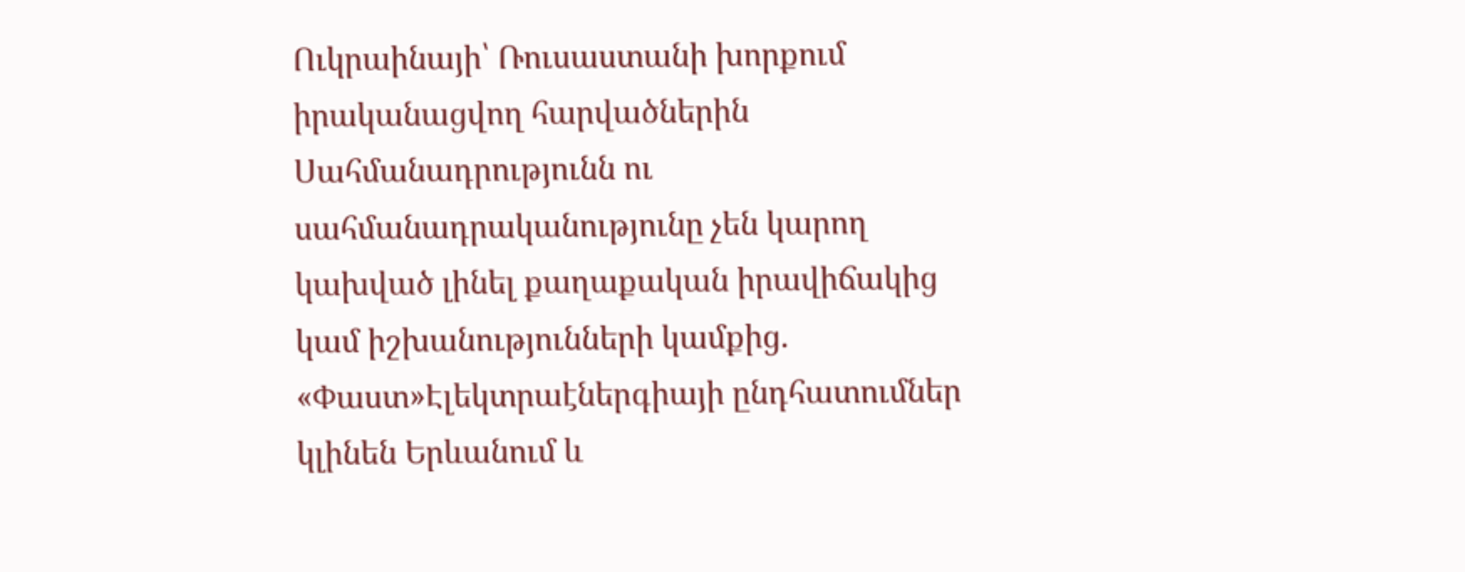Ուկրաինայի՝ Ռուսաստանի խորքում իրականացվող հարվածներին Սահմանադրությունն ու սահմանադրականությունը չեն կարող կախված լինել քաղաքական իրավիճակից կամ իշխանությունների կամքից. «Փաստ»Էլեկտրաէներգիայի ընդհատումներ կլինեն Երևանում և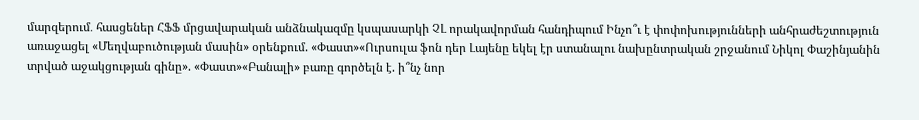մարզերում․ հասցեներ ՀՖՖ մրցավարական անձնակազմը կսպասարկի ՉԼ որակավորման հանդիպում Ինչո՞ւ է փոփոխությունների անհրաժեշտություն առաջացել «Մեղվաբուծության մասին» օրենքում. «Փաստ»«Ուրսուլա ֆոն դեր Լայենը եկել էր ստանալու նախընտրական շրջանում Նիկոլ Փաշինյանին տրված աջակցության գինը». «Փաստ»«Բանալի» բառը գործելն է. ի՞նչ նոր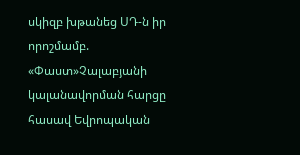սկիզբ խթանեց ՍԴ-ն իր որոշմամբ. «Փաստ»Չալաբյանի կալանավորման հարցը հասավ Եվրոպական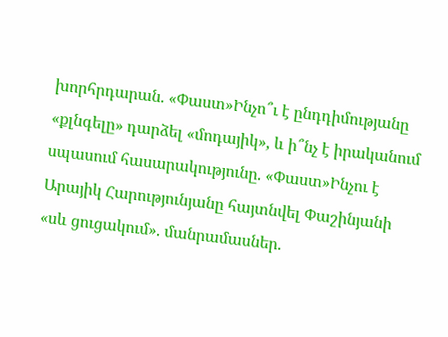խորհրդարան. «Փաստ»Ինչո՞ւ է ընդդիմությանը «քլնգելը» դարձել «մոդայիկ», և ի՞նչ է իրականում սպասում հասարակությունը. «Փաստ»Ինչու է Արայիկ Հարությունյանը հայտնվել Փաշինյանի «սև ցուցակում». մանրամասներ.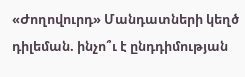«Ժողովուրդ» Մանդատների կեղծ դիլեման. ինչո՞ւ է ընդդիմության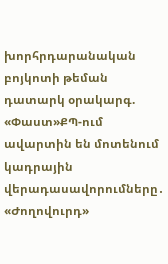խորհրդարանական բոյկոտի թեման դատարկ օրակարգ. «Փաստ»ՔՊ-ում ավարտին են մոտենում կադրային վերադասավորումները․ «Ժողովուրդ»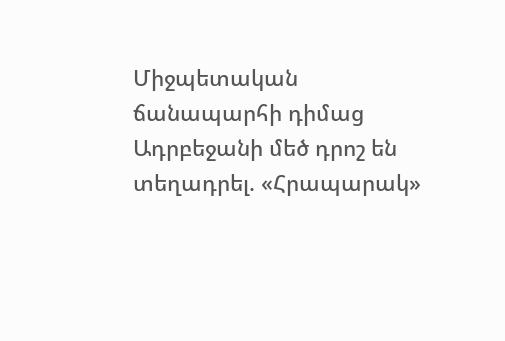Միջպետական ճանապարհի դիմաց Ադրբեջանի մեծ դրոշ են տեղադրել. «Հրապարակ»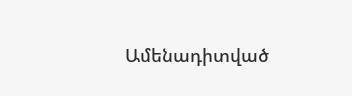Ամենադիտված